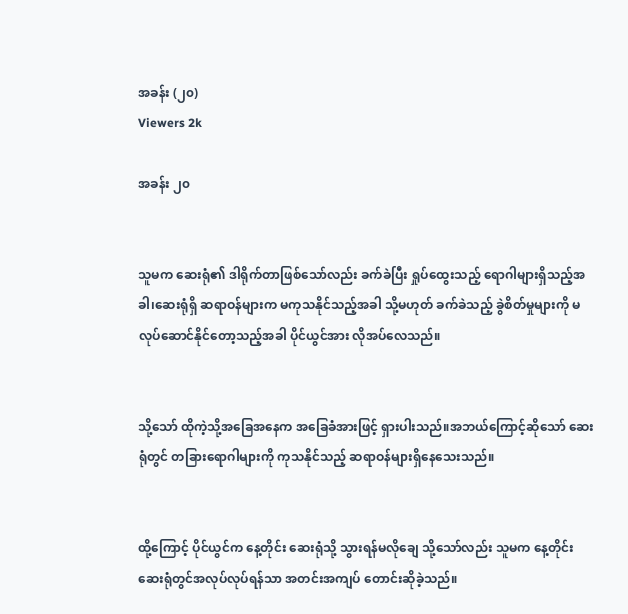အခန်း (၂၀)
Viewers 2k

အခန်း ၂၀


သူမက ဆေးရုံ၏ ဒါရိုက်တာဖြစ်သော်လည်း ခက်ခဲပြီး ရှုပ်ထွေးသည့် ရောဂါများရှိသည့်အခါ၊ဆေးရုံရှိ ဆရာဝန်များက မကုသနိုင်သည့်အခါ သို့မဟုတ် ခက်ခဲသည့် ခွဲစိတ်မှုများကို မလုပ်ဆောင်နိုင်တော့သည့်အခါ ပိုင်ယွင်အား လိုအပ်လေသည်။


သို့သော် ထိုကဲ့သို့အခြေအနေက အခြေခံအားဖြင့် ရှားပါးသည်။အဘယ်ကြောင့်ဆိုသော် ဆေးရုံတွင် တခြားရောဂါများကို ကုသနိုင်သည့် ဆရာဝန်များရှိနေသေးသည်။


ထို့ကြောင့် ပိုင်ယွင်က နေ့တိုင်း ဆေးရုံသို့ သွားရန်မလိုချေ သို့သော်လည်း သူမက နေ့တိုင်း ဆေးရုံတွင်အလုပ်လုပ်ရန်သာ အတင်းအကျပ် တောင်းဆိုခဲ့သည်။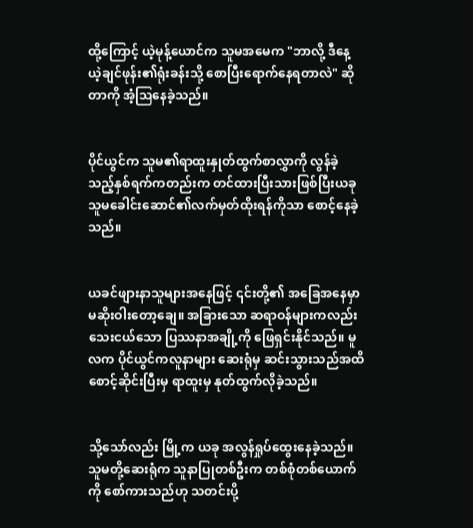ထို့ကြောင့် ယဲ့မုန့်ယောင်က သူမအမေက "ဘာလို့ ဒီနေ့ ယဲ့ချင်ဖုန်း၏ရုံးခန်းသို့ စောပြီးရောက်နေရတာလဲ" ဆိုတာကို အံ့ဩနေခဲ့သည်။


ပိုင်ယွင်က သူမ၏ရာထူးနှုတ်ထွက်စာလွှာကို လွန်ခဲ့သည့်နှစ်ရက်ကတည်းက တင်ထားပြီးသားဖြစ်ပြီးယခု သူမခေါင်းဆောင်၏လက်မှတ်ထိုးရန်ကိုသာ စောင့်နေခဲ့သည်။


ယခင်ဖျားနာသူများအနေဖြင့် ၎င်းတို့၏ အခြေအနေမှာ မဆိုးဝါးတော့ချေ။ အခြားသော ဆရာဝန်များကလည်း သေးငယ်သော ပြဿနာအချို့ကို ဖြေရှင်းနိုင်သည်။ မူလက ပိုင်ယွင်ကလူနာများ ဆေးရုံမှ ဆင်းသွားသည်အထိ စောင့်ဆိုင်းပြီးမှ ရာထူးမှ နုတ်ထွက်လိုခဲ့သည်။


သို့သော်လည်း မြို့က ယခု အလွန်ရှုပ်ထွေးနေခဲ့သည်။ သူမတို့ဆေးရုံက သူနာပြုတစ်ဦးက တစ်စုံတစ်ယောက်ကို စော်ကားသည်ဟု သတင်းပို့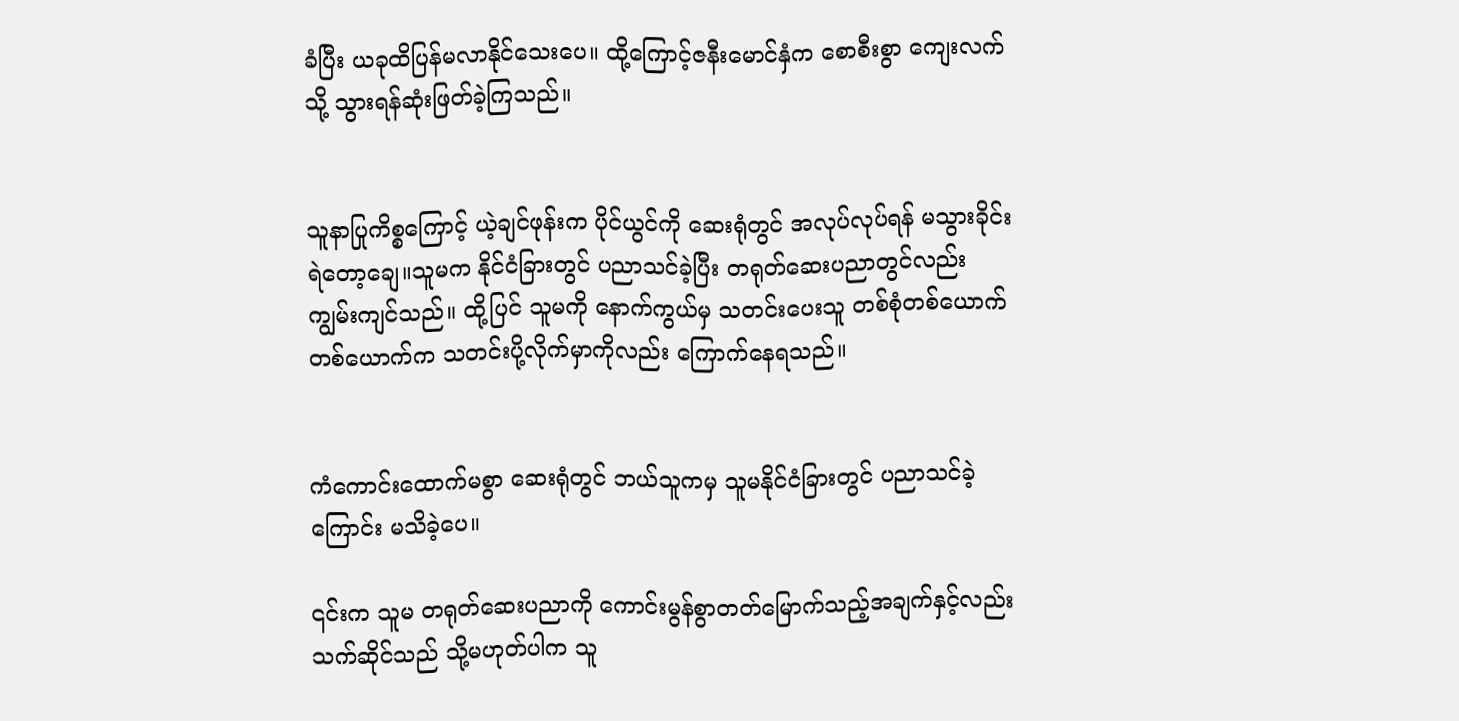ခံပြီး ယခုထိပြန်မလာနိုင်သေးပေ။ ထို့ကြောင့်ဇနီးမောင်နှံက စောစီးစွာ ကျေးလက်သို့ သွားရန်ဆုံးဖြတ်ခဲ့ကြသည်။


သူနာပြုကိစ္စကြောင့် ယဲ့ချင်ဖုန်းက ပိုင်ယွင်ကို ဆေးရုံတွင် အလုပ်လုပ်ရန် မသွားခိုင်းရဲတော့ချေ။သူမက နိုင်ငံခြားတွင် ပညာသင်ခဲ့ပြီး တရုတ်ဆေးပညာတွင်လည်း ကျွမ်းကျင်သည်။ ထို့ပြင် သူမကို နောက်ကွယ်မှ သတင်းပေးသူ တစ်စုံတစ်ယောက်တစ်ယောက်က သတင်းပို့လိုက်မှာကိုလည်း ကြောက်နေရသည်။


ကံကောင်းထောက်မစွာ ဆေးရုံတွင် ဘယ်သူကမှ သူမနိုင်ငံခြားတွင် ပညာသင်ခဲ့ကြောင်း မသိခဲ့ပေ။

၎င်းက သူမ တရုတ်ဆေးပညာကို ကောင်းမွန်စွာတတ်မြောက်သည့်အချက်နှင့်လည်း သက်ဆိုင်သည် သို့မဟုတ်ပါက သူ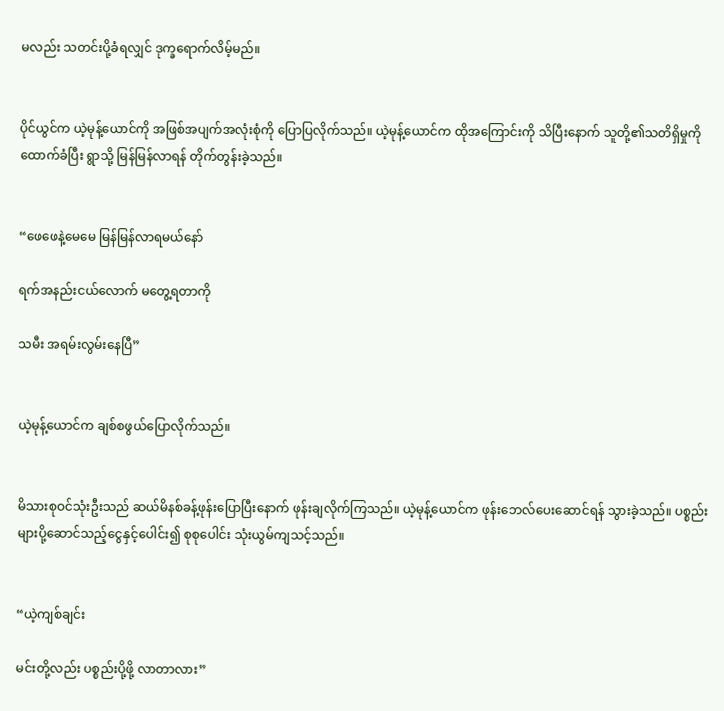မလည်း သတင်းပို့ခံရလျှင် ဒုက္ခရောက်လိမ့်မည်။


ပိုင်ယွင်က ယဲ့မုန့်ယောင်ကို အဖြစ်အပျက်အလုံးစုံကို ပြောပြလိုက်သည်။ ယဲ့မုန့်ယောင်က ထိုအကြောင်းကို သိပြီးနောက် သူတို့၏သတိရှိမှုကိုထောက်ခံပြီး ရွာသို့ မြန်မြန်လာရန် တိုက်တွန်းခဲ့သည်။


“ဖေဖေနဲ့မေမေ မြန်မြန်လာရမယ်နော်

ရက်အနည်းငယ်လောက် မတွေ့ရတာကို

သမီး အရမ်းလွမ်းနေပြီ”


ယဲ့မုန့်ယောင်က ချစ်စဖွယ်ပြောလိုက်သည်။


မိသားစုဝင်သုံးဦးသည် ဆယ်မိနစ်ခန့်ဖုန်းပြောပြီးနောက် ဖုန်းချလိုက်ကြသည်။ ယဲ့မုန့်ယောင်က ဖုန်းဘေလ်ပေးဆောင်ရန် သွားခဲ့သည်။ ပစ္စည်းများပို့ဆောင်သည့်ငွေနှင့်ပေါင်း၍ စုစုပေါင်း သုံးယွမ်ကျသင့်သည်။


“ယဲ့ကျစ်ချင်း

မင်းတို့လည်း ပစ္စည်းပို့ဖို့ လာတာလား”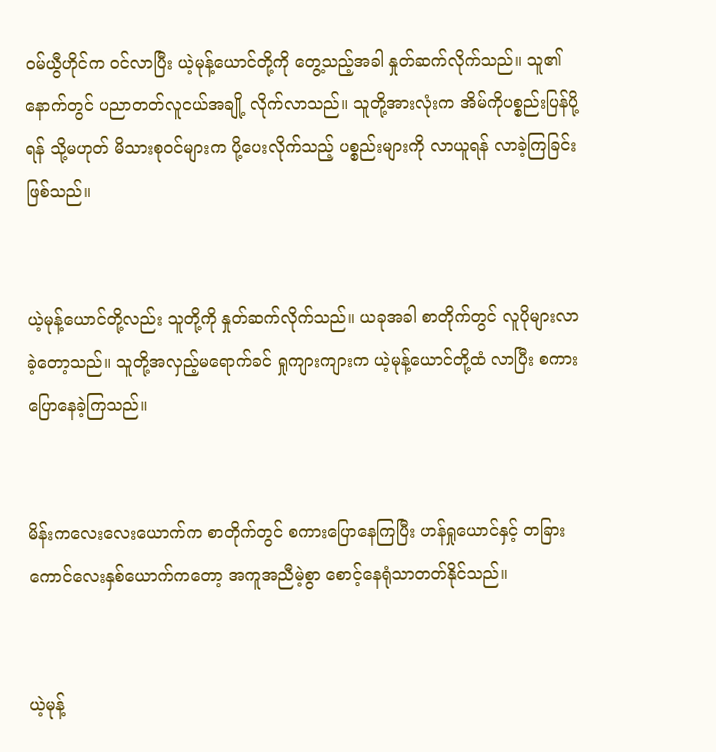ဝမ်ယွီဟိုင်က ဝင်လာပြီး ယဲ့မုန့်ယောင်တို့ကို တွေ့သည့်အခါ နှုတ်ဆက်လိုက်သည်။ သူ၏နောက်တွင် ပညာတတ်လူငယ်အချို့ လိုက်လာသည်။ သူတို့အားလုံးက အိမ်ကိုပစ္စည်းပြန်ပို့ရန် သို့မဟုတ် မိသားစုဝင်များက ပို့ပေးလိုက်သည့် ပစ္စည်းများကို လာယူရန် လာခဲ့ကြခြင်းဖြစ်သည်။


ယဲ့မုန့်ယောင်တို့လည်း သူတို့ကို နှုတ်ဆက်လိုက်သည်။ ယခုအခါ စာတိုက်တွင် လူပိုများလာခဲ့တော့သည်။ သူတို့အလှည့်မရောက်ခင် ရှုကျားကျားက ယဲ့မုန့်ယောင်တို့ထံ လာပြီး စကားပြောနေခဲ့ကြသည်။


မိန်းကလေးလေးယောက်က စာတိုက်တွင် စကားပြောနေကြပြီး ဟန်ရှုယောင်နှင့် တခြားကောင်လေးနှစ်ယောက်ကတော့ အကူအညီမဲ့စွာ စောင့်နေရုံသာတတ်နိုင်သည်။


ယဲ့မုန့်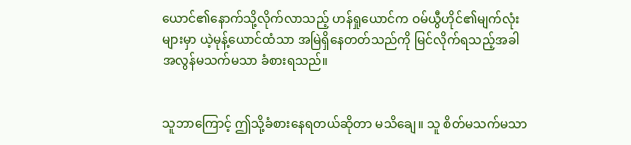ယောင်၏နောက်သို့လိုက်လာသည့် ဟန်ရှုယောင်က ဝမ်ယွီဟိုင်၏မျက်လုံးများမှာ ယဲ့မုန့်ယောင်ထံသာ အမြဲရှိနေတတ်သည်ကို မြင်လိုက်ရသည့်အခါ အလွန်မသက်မသာ ခံစားရသည်။


သူဘာကြောင့် ဤသို့ခံစားနေရတယ်ဆိုတာ မသိချေ။ သူ စိတ်မသက်မသာ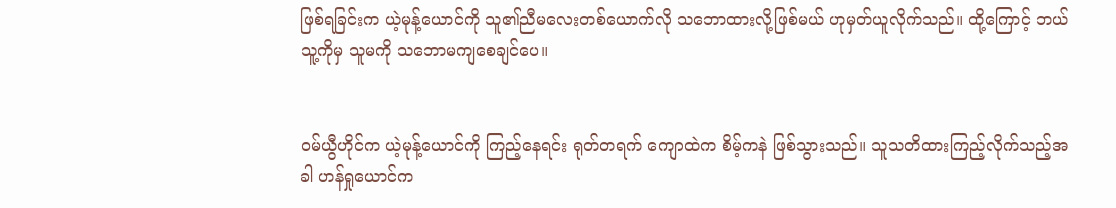ဖြစ်ရခြင်းက ယဲ့မုန့်ယောင်ကို သူ၏ညီမလေးတစ်ယောက်လို သဘောထားလို့ဖြစ်မယ် ဟုမှတ်ယူလိုက်သည်။ ထို့ကြောင့် ဘယ်သူ့ကိုမှ သူမကို သဘောမကျစေချင်ပေ။


ဝမ်ယွီဟိုင်က ယဲ့မုန့်ယောင်ကို ကြည့်နေရင်း ရုတ်တရက် ကျောထဲက စိမ့်ကနဲ ဖြစ်သွားသည်။ သူသတိထားကြည့်လိုက်သည့်အခါ ဟန်ရှုယောင်က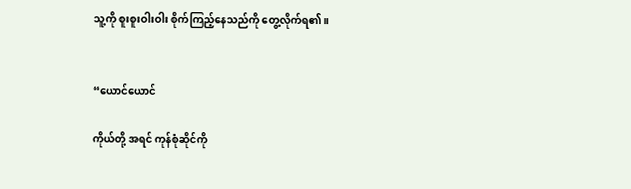သူ့ကို စူးစူးဝါးဝါး စိုက်ကြည့်နေသည်ကို တွေ့လိုက်ရ၏။


“ယောင်ယောင်

ကိုယ်တို့ အရင် ကုန်စုံဆိုင်ကို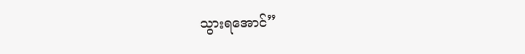သွားရအောင်”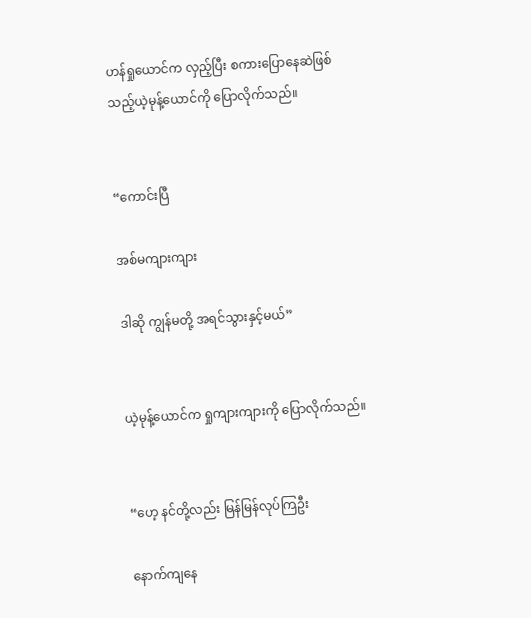ဟန်ရှုယောင်က လှည့်ပြီး စကားပြောနေဆဲဖြစ်သည့်ယဲ့မုန့်ယောင်ကို ပြောလိုက်သည်။


“ကောင်းပြီ

အစ်မကျားကျား

ဒါဆို ကျွန်မတို့ အရင်သွားနှင့်မယ်”


ယဲ့မုန့်ယောင်က ရှုကျားကျားကို ပြောလိုက်သည်။


“ဟေ့ နင်တို့လည်း မြန်မြန်လုပ်ကြဦး

နောက်ကျနေ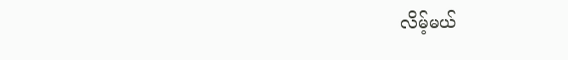လိမ့်မယ်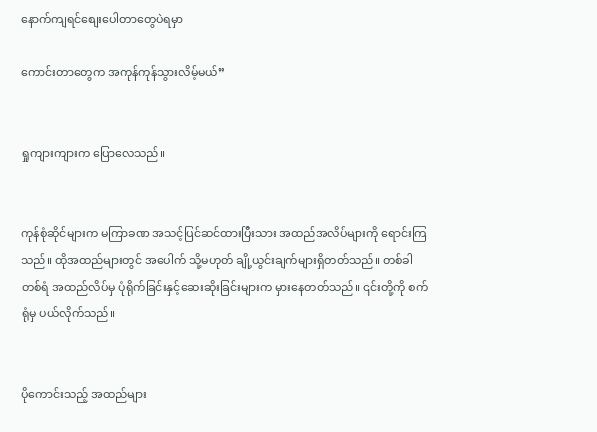နောက်ကျရင်စျေးပေါတာတွေပဲရမှာ

ကောင်းတာတွေက အကုန်ကုန်သွားလိမ့်မယ်”


ရှုကျားကျားက ပြောလေသည်။


ကုန်စုံဆိုင်များက မကြာခဏ အသင့်ပြင်ဆင်ထားပြီးသား အထည်အလိပ်များကို ရောင်းကြသည်။ ထိုအထည်များတွင် အပေါက် သို့မဟုတ် ချို့ယွင်းချက်များရှိတတ်သည်။ တစ်ခါတစ်ရံ အထည်လိပ်မှ ပုံရိုက်ခြင်းနှင့်ဆေးဆိုးခြင်းများက မှားနေတတ်သည်။ ၎င်းတို့ကို စက်ရုံမှ ပယ်လိုက်သည်။


ပိုကောင်းသည့် အထည်များ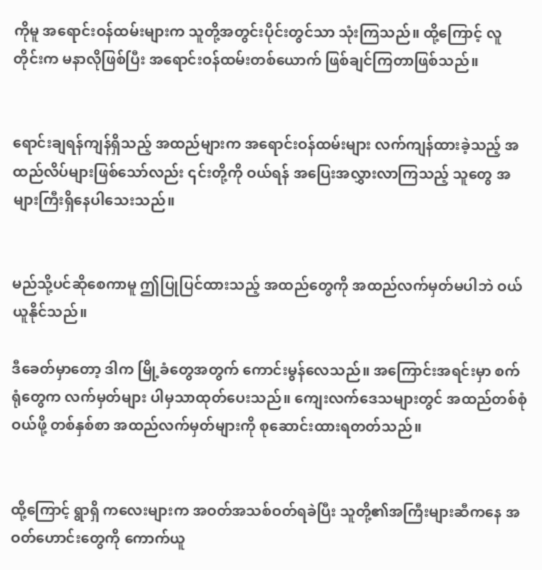ကိုမူ အရောင်းဝန်ထမ်းများက သူတို့အတွင်းပိုင်းတွင်သာ သုံးကြသည်။ ထို့ကြောင့် လူတိုင်းက မနာလိုဖြစ်ပြီး အရောင်းဝန်ထမ်းတစ်ယောက် ဖြစ်ချင်ကြတာဖြစ်သည်။


ရောင်းချရန်ကျန်ရှိသည့် အထည်များက အရောင်းဝန်ထမ်းများ လက်ကျန်ထားခဲ့သည့် အထည်လိပ်များဖြစ်သော်လည်း ၎င်းတို့ကို ဝယ်ရန် အပြေးအလွှားလာကြသည့် သူတွေ အများကြီးရှိနေပါသေးသည်။


မည်သို့ပင်ဆိုစေကာမူ ဤပြုပြင်ထားသည့် အထည်တွေကို အထည်လက်မှတ်မပါဘဲ ဝယ်ယူနိုင်သည်။

ဒီခေတ်မှာတော့ ဒါက မြို့ခံတွေအတွက် ကောင်းမွန်လေသည်။ အကြောင်းအရင်းမှာ စက်ရုံတွေက လက်မှတ်များ ပါမှသာထုတ်ပေးသည်။ ကျေးလက်ဒေသများတွင် အထည်တစ်စုံဝယ်ဖို့ တစ်နှစ်စာ အထည်လက်မှတ်များကို စုဆောင်းထားရတတ်သည်။


ထို့ကြောင့် ရွာရှိ ကလေးများက အဝတ်အသစ်ဝတ်ရခဲပြီး သူတို့၏အကြီးများဆီကနေ အဝတ်ဟောင်းတွေကို ကောက်ယူ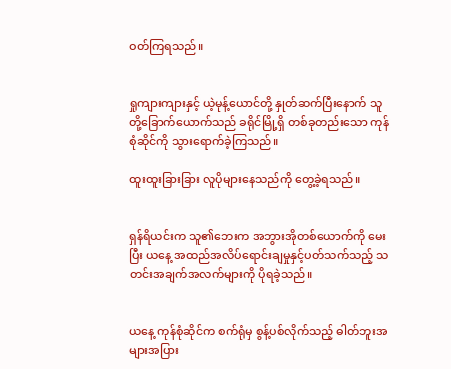ဝတ်ကြရသည်။


ရှုကျားကျားနှင့် ယဲ့မုန့်ယောင်တို့ နှုတ်ဆက်ပြီးနောက် သူတို့ခြောက်ယောက်သည် ခရိုင်မြို့ရှိ တစ်ခုတည်းသော ကုန်စုံဆိုင်ကို သွားရောက်ခဲ့ကြသည်။

ထူးထူးခြားခြား လူပိုများနေသည်ကို တွေ့ခဲ့ရသည်။


ရှန်ရိယင်းက သူ၏ဘေးက အဘွားအိုတစ်ယောက်ကို မေးပြီး ယနေ့ အထည်အလိပ်ရောင်းချမှုနှင့်ပတ်သက်သည့် သတင်းအချက်အလက်များကို ပိုရခဲ့သည်။


ယနေ့ ကုန်စုံဆိုင်က စက်ရုံမှ စွန့်ပစ်လိုက်သည့် ဓါတ်ဘူးအများအပြား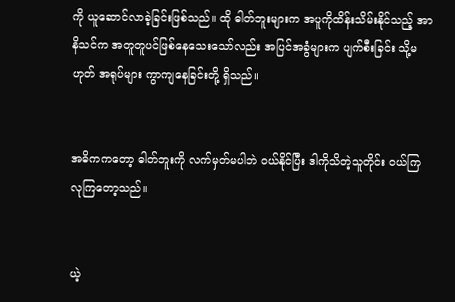ကို ယူဆောင်လာခဲ့ခြင်းဖြစ်သည်။ ထို ဓါတ်ဘူးများက အပူကိုထိန်းသိမ်းနိုင်သည့် အာနိသင်က အတူတူပင်ဖြစ်နေသေးသော်လည်း အပြင်အခွံများက ပျက်စီးခြင်း သို့မဟုတ် အရုပ်များ ကွာကျနေခြင်းတို့ ရှိသည်။


အဓိကကတော့ ဓါတ်ဘူးကို လက်မှတ်မပါဘဲ ဝယ်နိုင်ပြီး ဒါကိုသိတဲ့သူတိုင်း ဝယ်ကြ လုကြတော့သည်။


ယဲ့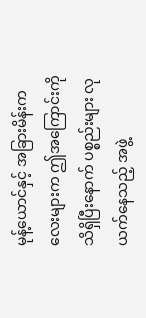မုန့်ယောင်နှင့် အခြားမိန်းကလေးများက ဤအကြောင်းကို သိရှိပြီးနောက် ပစ္စည်းများ လုယက်နေသည့် အဖွဲ့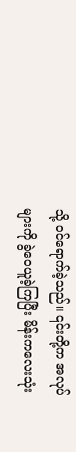သို့ ဝင်ရောက်ခဲ့သည်။ ၎င်းတို့က အလုပ်များကို ခွဲဝေယူခဲ့ကြပြီး မိန်းကလေးသုံး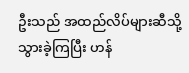ဦးသည် အထည်လိပ်များဆီသို့ သွားခဲ့ကြပြီး ဟန်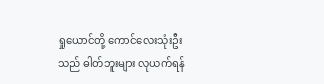ရှုယောင်တို့ ကောင်လေးသုံးဦးသည် ဓါတ်ဘူးများ လုယက်ရန်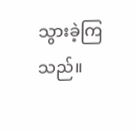သွားခဲ့ကြသည်။